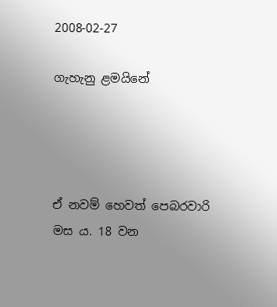2008-02-27

ගැහැනු ළමයිනේ




ඒ නවම් හෙවත් පෙබරවාරි මස ය. 18 වන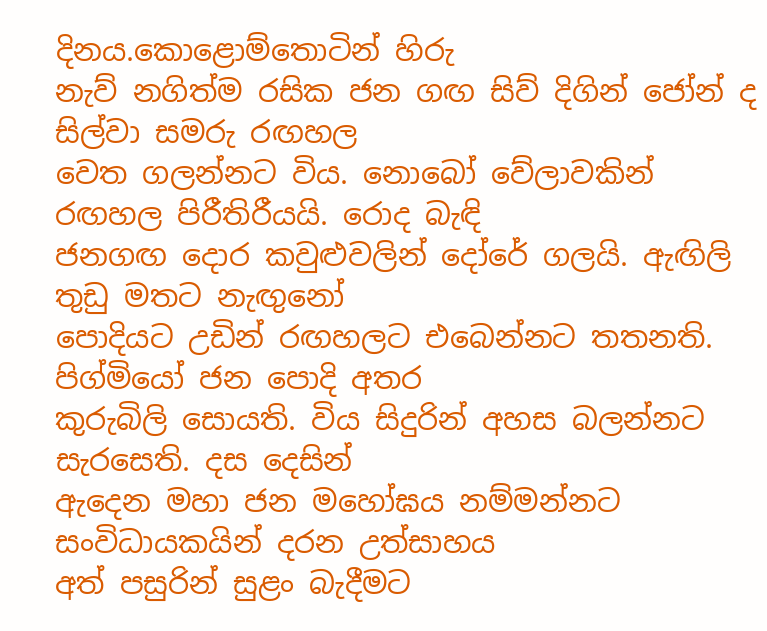දිනය.කොළොම්තොටින් හිරු
නැව් නගිත්ම රසික ජන ගඟ සිව් දිගින් ජෝන් ද සිල්වා සමරු රඟහල
වෙත ගලන්නට විය. නොබෝ වේලාවකින් රඟහල පිරීතිරීයයි. රොද බැඳි
ජනගඟ දොර කවුළුවලින් දෝරේ ගලයි. ඇඟිලි තුඩු මතට නැඟුනෝ
පොදියට උඩින් රඟහලට එබෙන්නට තතනති. පිග්මියෝ ජන පොදි අතර
කුරුබිලි සොයති. විය සිදුරින් අහස බලන්නට සැරසෙති. දස දෙසින්
ඇදෙන මහා ජන මහෝඝය නම්මන්නට සංවිධායකයින් දරන උත්සාහය
අත් පසුරින් සුළං බැදීමට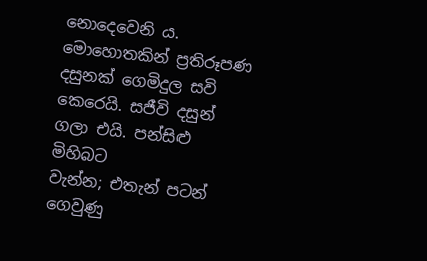නොදෙවෙනි ය. මොහොතකින් ප්‍රතිරූපණ
දසුනක් ගෙමිදුල සවි කෙරෙයි. සජීවි දසුන් ගලා එයි. පන්සිළු මිහිබට
වැන්න; එතැන් පටන් ගෙවුණු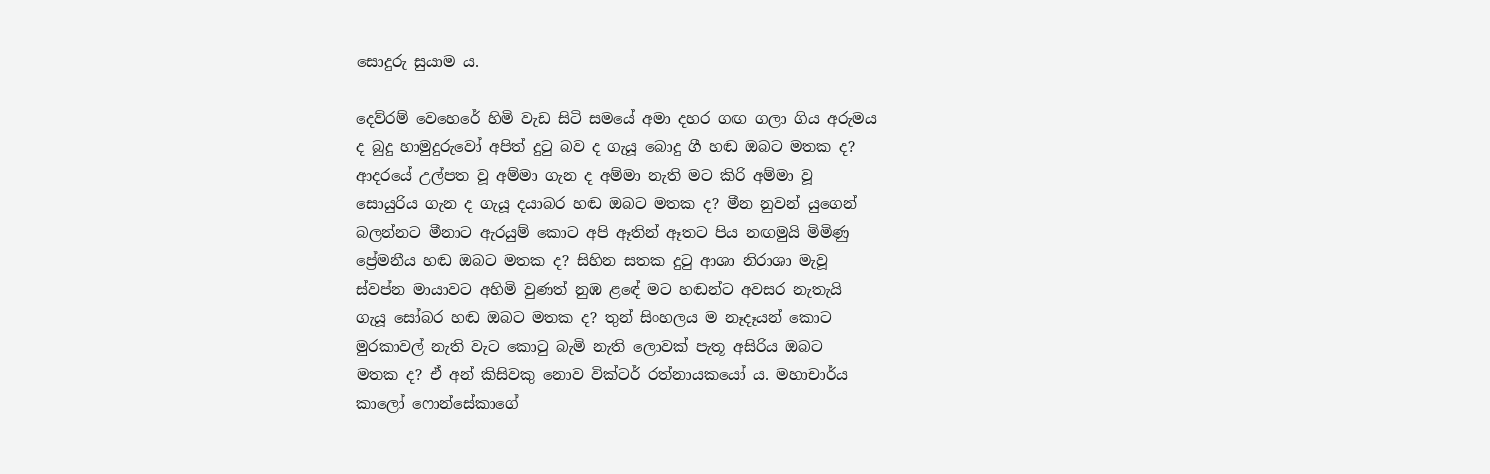සොදුරු සුයාම ය.

දෙව්රම් වෙහෙරේ හිමි වැඩ සිටි සමයේ අමා දහර ගඟ ගලා ගිය අරුමය
ද බුදු හාමුදුරුවෝ අපිත් දුටු බව ද ගැයූ බොදු ගී හඬ ඔබට මතක ද?
ආදරයේ උල්පත වූ අම්මා ගැන ද අම්මා නැති මට කිරි අම්මා වූ
සොයුරිය ගැන ද ගැයූ දයාබර හඬ ඔබට මතක ද? මීන නුවන් යුගෙන්
බලන්නට මීනාට ඇරයුම් කොට අපි ඈතින් ඈතට පිය නඟමුයි මිමිණු
ප්‍රේමනීය හඬ ඔබට මතක ද? සිහින සතක දුටු ආශා නිරාශා මැවූ
ස්වප්න මායාවට අහිමි වුණත් නුඹ ළඳේ මට හඬන්ට අවසර නැතැයි
ගැයූ සෝබර හඬ ඔබට මතක ද? තුන් සිංහලය ම නෑදෑයන් කොට
මුරකාවල් නැති වැට කොටු බැමි නැති ලොවක් පැතූ අසිරිය ඔබට
මතක ද? ඒ අන් කිසිවකු නොව වික්ටර් රත්නායකයෝ ය. මහාචාර්ය
කාලෝ ෆොන්සේකාගේ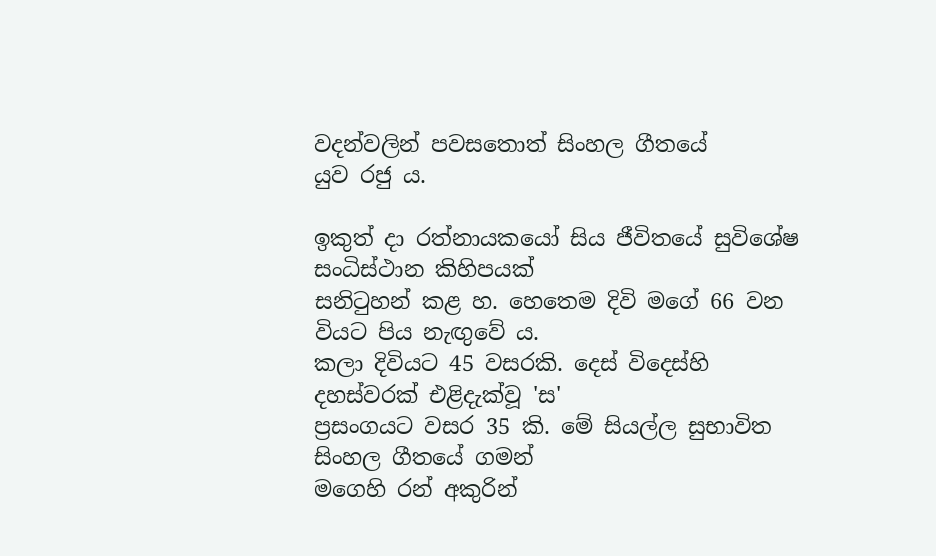වදන්වලින් පවසතොත් සිංහල ගීතයේ
යුව රජු ය.

ඉකුත් දා රත්නායකයෝ සිය ජීවිතයේ සුවිශේෂ සංධිස්ථාන කිහිපයක්
සනිටුහන් කළ හ. හෙතෙම දිවි මගේ 66 වන වියට පිය නැඟුවේ ය.
කලා දිවියට 45 වසරකි. දෙස් විදෙස්හි දහස්වරක් එළිදැක්වූ 'ස'
ප්‍රසංගයට වසර 35 කි. මේ සියල්ල සුභාවිත සිංහල ගීතයේ ගමන්
මගෙහි රන් අකුරින්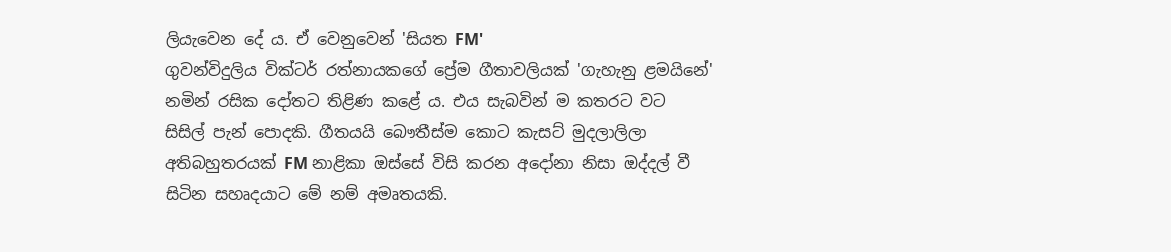ලියැවෙන දේ ය. ඒ වෙනුවෙන් 'සියත FM'
ගුවන්විදුලිය වික්ටර් රත්නායකගේ ප්‍රේම ගීතාවලියක් 'ගැහැනු ළමයිනේ'
නමින් රසික දෝතට තිළිණ කළේ ය. එය සැබවින් ම කතරට වට
සිසිල් පැන් පොදකි. ගීතයයි බෞතීස්ම කොට කැසට් මුදලාලිලා
අතිබහුතරයක් FM නාළිකා ඔස්සේ විසි කරන අදෝනා නිසා ඔද්දල් වී
සිටින සහෘදයාට මේ නම් අමෘතයකි.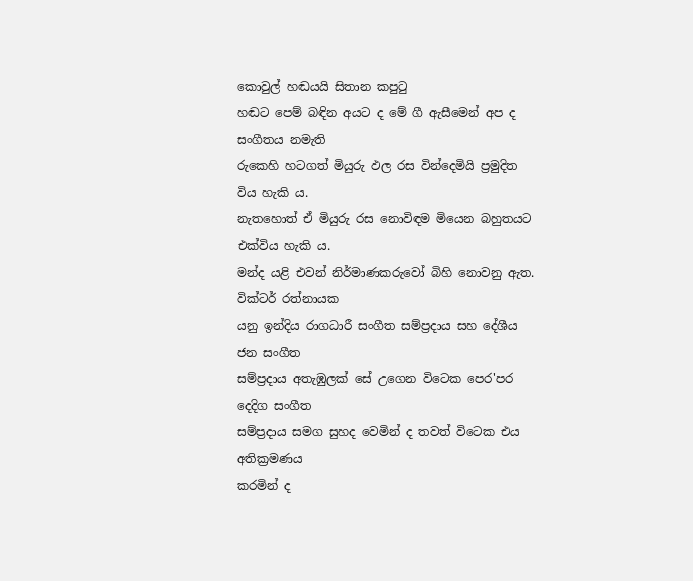කොවුල් හඬයයි සිතාන කපුටු
හඬට පෙම් බඳින අයට ද මේ ගී ඇසීමෙන් අප ද සංගීතය නමැති
රුකෙහි හටගත් මියුරු ඵල රස වින්දෙමියි ප්‍රමුදිත විය හැකි ය.
නැතහොත් ඒ මියුරු රස නොවිඳම මියෙන බහුතයට එක්විය හැකි ය.
මන්ද යළි එවන් නිර්මාණකරුවෝ බිහි නොවනු ඇත. වික්ටර් රත්නායක
යනු ඉන්දිය රාගධාරී සංගීත සම්ප්‍රදාය සහ දේශීය ජන සංගීත
සම්ප්‍රදාය අතැඹුලක් ‍සේ උගෙන විටෙක පෙර'පර දෙදිග සංගීත
සම්ප්‍රදාය සමග සුහද වෙමින් ද තවත් විටෙක එය අතික්‍රමණය
කරමින් ද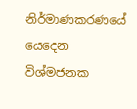නිර්මාණකරණයේ යෙදෙන විශ්මජනක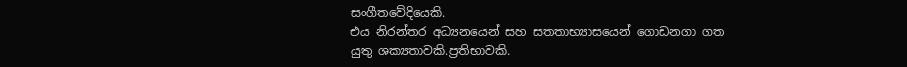සංගීතවේදියෙකි.
එය නිරන්තර අධ්‍යනයෙන් සහ සතතාභ්‍යාසයෙන් ගොඩනගා ගත
යුතු ශක්‍යතාවකි.ප්‍රතිභාවකි.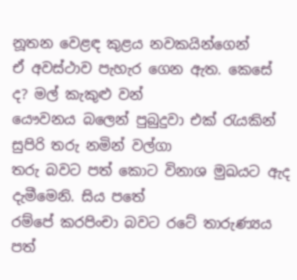නූතන වෙළඳ කුළය නවකයින්ගෙන්
ඒ අවස්ථාව පැහැර ගෙන ඇත. කෙසේ ද? මල් කැකුළු වන්
යෞවනය බලෙන් පුබුදුවා එක් රැයකින් සුපිරි තරු නමින් වල්ගා
තරු බවට පත් කොට විනාශ මුඛයට ඇද දැමීමෙනි. සිය පතේ
රම්පේ කරපිංචා බවට රටේ තාරුණ්‍යය පත්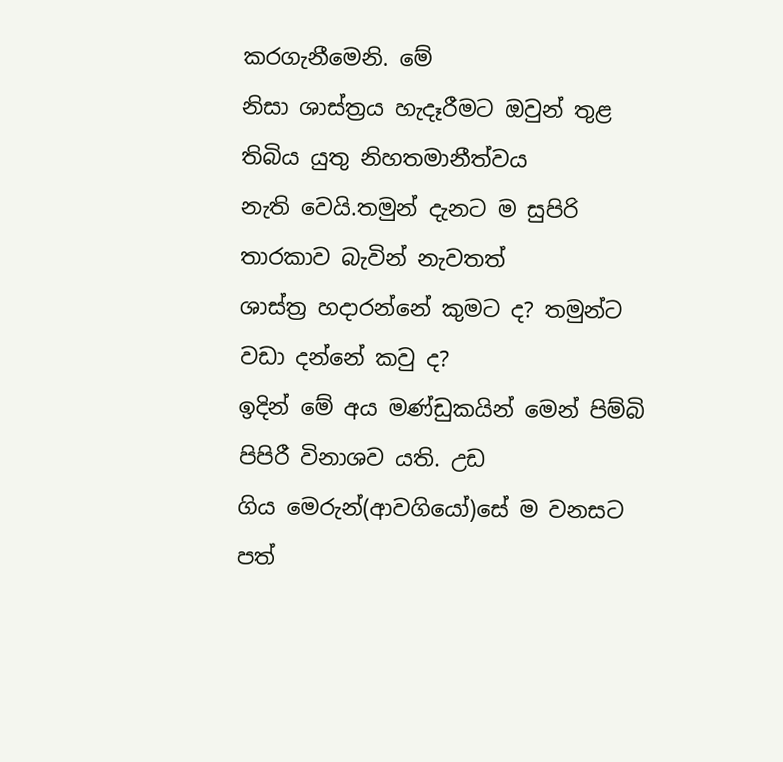කරගැනීමෙනි. මේ
නිසා ශාස්ත්‍රය හැදෑරීමට ඔවුන් තුළ තිබිය යුතු නිහතමානීත්වය
නැති වෙයි.තමුන් දැනට ම සුපිරි තාරකාව බැවින් නැවතත්
ශාස්ත්‍ර හදාරන්නේ කුමට ද? තමුන්ට වඩා දන්නේ කවු ද?
ඉදින් මේ අය මණ්ඩුකයින් මෙන් පිම්බි පිපිරී විනාශව යති. උඩ
ගිය මෙරුන්(ආවගියෝ)සේ ම වනසට පත්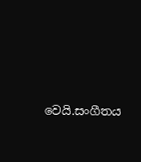වෙයි.සංගීතය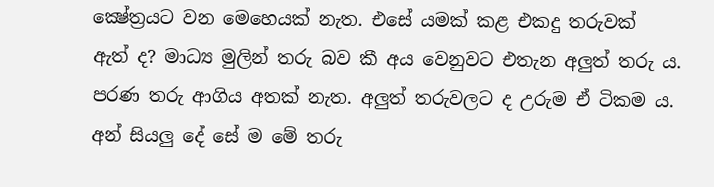ක්‍ෂේත්‍රයට වන මෙහෙයක් නැත. එසේ යමක් කළ එකදු තරුවක්
ඇත් ද? මාධ්‍ය මුලින් තරු බව කී අය වෙනුවට එතැන අලුත් තරු ය.
පරණ තරු ආගිය අතක් නැත. අලුත් තරුවලට ද උරුම ඒ ටිකම ය.
අන් සියලු දේ සේ ම මේ තරු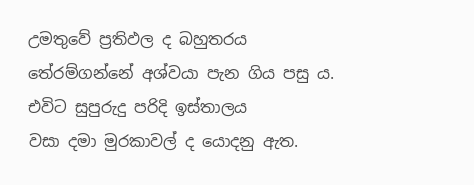උමතුවේ ප්‍රතිඵල ද බහුතරය
තේරම්ගන්නේ අශ්වයා පැන ගිය පසු ය. එවිට සුපුරුදු පරිදි ඉස්තාලය
වසා දමා මුරකාවල් ද යොදනු ඇත.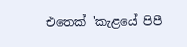එතෙක් 'කැළයේ පිපී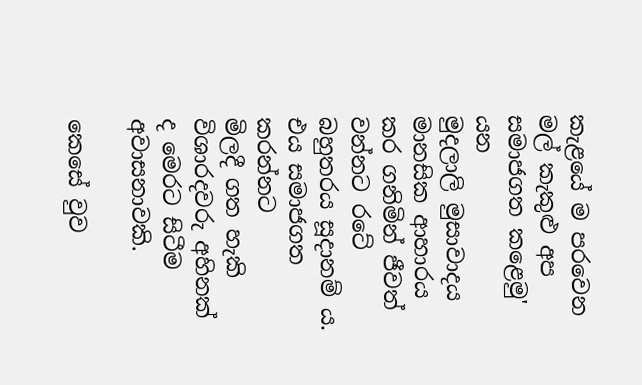කැළයේ ම පරවෙන මල් කැකුළු අප සමාජගත කළෙමු' යන
මුදලාලි මුසාවාදය මානසික ආහාරය කර ගනිමින් ජීවත්
වන්නට රටේ බහුතරය සූදානම් ය. එය සමාජගත කරන්නට
මිලදී ගත හැකි විශාරදවරු අහිනක් ද මෙරට සිටීම අවාසනාවකි.

කෙසේ වුව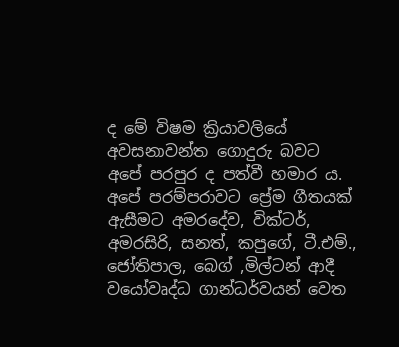ද මේ විෂම ක්‍රියාවලියේ අවසනාවන්ත ගොදුරු බවට
අපේ පරපුර ද පත්වී හමාර ය. අපේ පරම්පරාවට ප්‍රේම ගීතයක්
ඇසීමට අමරදේව, වික්ටර්, අමරසිරි, සනත්, කපුගේ, ටී.එම්.,
ජෝතිපාල, බෙග් ,මිල්ටන් ආදී වයෝවෘද්ධ ගාන්ධර්වයන් වෙත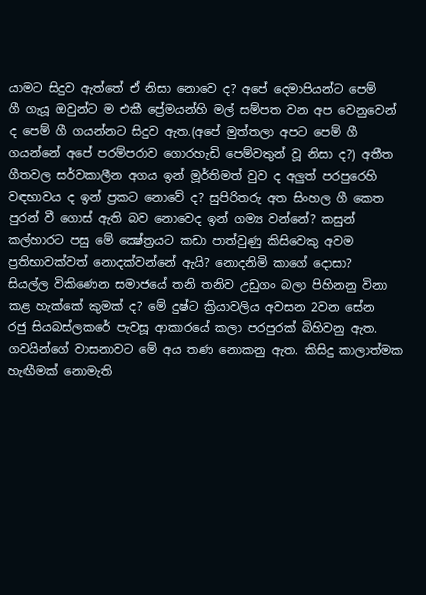යාමට සිදුව ඇත්තේ ඒ නිසා නොවෙ ද? අපේ දෙමාපියන්ට පෙම්
ගී ගැයූ ඔවුන්ට ම එකී ප්‍රේමයන්හි මල් සම්පත වන අප වෙනුවෙන්
ද පෙම් ගී ගයන්නට සිදුව ඇත.(අපේ මුත්තලා අපට පෙම් ගී
ගයන්නේ අපේ පරම්පරාව ගොරහැඩි පෙම්වතුන් වූ නිසා ද?) අතීත
ගීතවල සර්වකාලීන අගය ඉන් මූර්තිමත් වුව ද අලුත් පරපුරෙහි
වඳභාවය ද ඉන් ප්‍රකට නොවේ ද? සුපිරිතරු අත සිංහල ගී කෙත
පුරන් වී ගොස් ඇති බව නොවෙද ඉන් ගම්‍ය වන්නේ? කසුන්
කල්හාරට පසු මේ ක්‍ෂේත්‍රයට කඩා පාත්වුණු කිසිවෙකු අවම
ප්‍රතිභාවක්වත් නොදක්වන්නේ ඇයි? නොදනිමි කාගේ දොසා?
සියල්ල විකිණෙන සමාජයේ තනි තනිව උඩුගං බලා පිහිනනු විනා
කළ හැක්කේ කුමක් ද? මේ දුෂ්ට ක්‍රියාවලිය අවසන 2වන සේන
රජු සියබස්ලකරේ පැවසූ ආකාරයේ කලා පරපුරක් බිහිවනු ඇත.
ගවයින්ගේ වාසනාවට මේ අය තණ නොකනු ඇත. කිසිදු කාලාත්මක
හැඟීමක් නොමැති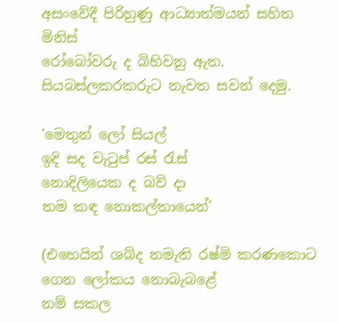අසංවේදී පිරිහුණු ආධ්‍යාත්මයන් සහිත මිනිස්
රෝබෝවරු ද බිහිවනු ඇත. සියබස්ලකරකරුට නැවත සවන් දෙමු.

'මෙතුන් ලෝ සියල්
ඉදි සද වැටුප් රස් රැස්
නොදිලියෙක ද බව් දා
තම කඳ නොකල්තායෙන්'

(එහෙයින් ශබ්ද නමැති රෂ්මි කරණකොට ගෙන ලෝකය නොබැබළේ
නම් සකල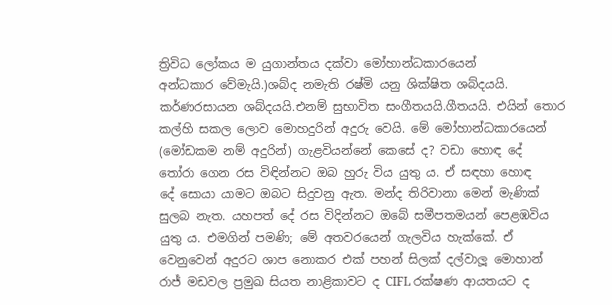ත්‍රිවිධ ලෝකය ම යුගාන්තය දක්වා මෝහාන්ධකාරයෙන්
අන්ධකාර වේමැයි.)ශබ්ද නමැති රෂ්මි යනු ශික්ෂිත ශබ්දයයි.
කර්ණරසායන ශබ්දයයි.එනම් සුභාවිත සංගීතයයි.ගීතයයි. එයින් තොර
කල්හි සකල ලොව මොහදුරින් අදුරු වෙයි. මේ මෝහාන්ධකාරයෙන්
(මෝඩකම නම් අදුරින්) ගැළවියන්නේ කෙසේ ද? වඩා හොඳ දේ
තෝරා ගෙන රස විඳින්නට ඔබ හුරු විය යුතු ය. ඒ සඳහා හොඳ
දේ සොයා යාමට ඔබට සිදුවනු ඇත. මන්ද තිරිවානා මෙන් මැණික්
සුලබ නැත. යහපත් දේ රස විදින්නට ඔබේ සමීපතමයන් පෙළඹවිය
යුතු ය. එමගින් පමණි; මේ අතවරයෙන් ගැලවිය හැක්කේ. ඒ
වෙනුවෙන් අදුරට ශාප නොකර එක් පහන් සිලක් දල්වාලූ මොහාන්
රාජ් මඩවල ප්‍රමුඛ සියත නාළිකාවට ද CIFL රක්ෂණ ආයතයට ද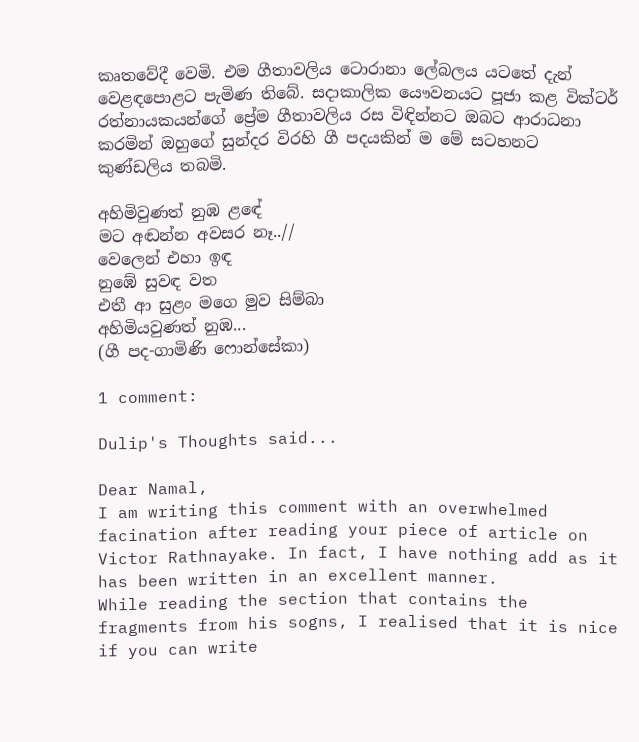කෘතවේදී වෙමි. එම ගීතාවලිය ටොරානා ලේබලය යටතේ දැන්
වෙළඳපොළට පැමිණ තිබේ. සදාකාලික යෞවනයට පූජා කළ වික්ටර්
රත්නායකයන්ගේ ප්‍රේම ගීතාවලිය රස විඳින්නට ඔබට ආරාධනා
කරමින් ඔහුගේ සුන්දර විරහි ගී පදයකින් ම මේ සටහනට
කුණ්ඩලිය තබමි.

අහිමිවුණත් නුඹ ළඳේ
මට අඬන්න අවසර නෑ..//
වෙලෙන් එහා ඉඳ
නුඹේ සුවඳ වත
එතී ආ සුළං මගෙ මුව සිම්බා
අහිමියවුණත් නුඹ...
(ගී පද-ගාමිණි ෆොන්සේකා)

1 comment:

Dulip's Thoughts said...

Dear Namal,
I am writing this comment with an overwhelmed facination after reading your piece of article on Victor Rathnayake. In fact, I have nothing add as it has been written in an excellent manner.
While reading the section that contains the fragments from his sogns, I realised that it is nice if you can write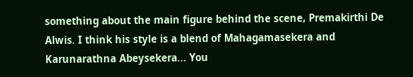something about the main figure behind the scene, Premakirthi De Alwis. I think his style is a blend of Mahagamasekera and Karunarathna Abeysekera... You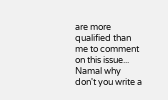are more qualified than me to comment on this issue... Namal why don't you write a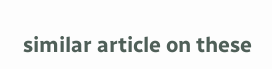similar article on these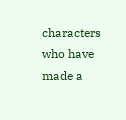characters who have made a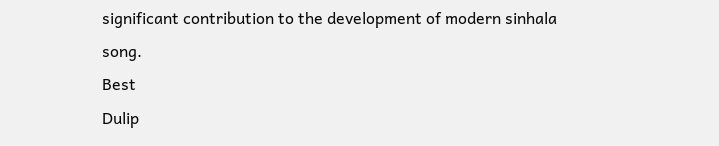significant contribution to the development of modern sinhala song.
Best
Dulip